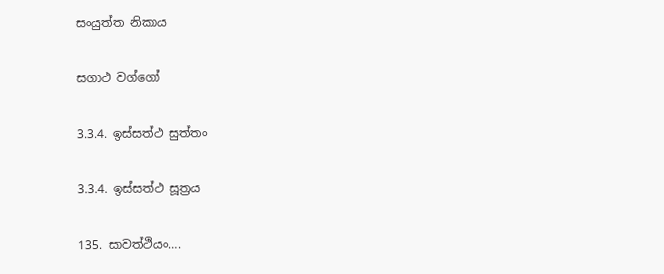සංයුත්ත නිකාය

සගාථ වග්ගෝ

3.3.4. ඉස්සත්ථ සුත්තං

3.3.4. ඉස්සත්ථ සූත්‍රය

135. සාවත්ථියං….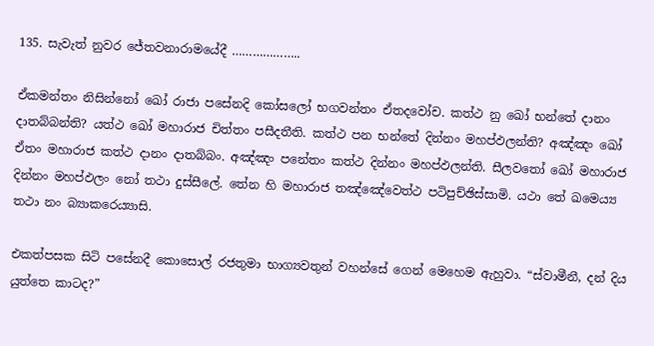135. සැවැත් නුවර ජේතවනාරාමයේදී ………………..

ඒකමන්තං නිසින්නෝ ඛෝ රාජා පසේනදි කෝසලෝ භගවන්‌තං ඒතදවෝච. කත්‌ථ නු ඛෝ භන්තේ දානං දාතබ්‌බන්‌ති? යත්‌ථ ඛෝ මහාරාජ චිත්‌තං පසීදතීති. කත්‌ථ පන භන්තේ දින්‌නං මහප්‌ඵලන්‌ති? අඤ්‌ඤං ඛෝ ඒතං මහාරාජ කත්‌ථ දානං දාතබ්‌බං. අඤ්‌ඤං පනේතං කත්‌ථ දින්‌නං මහප්‌ඵලන්‌ති. සීලවතෝ ඛෝ මහාරාජ දින්‌නං මහප්‌ඵලං නෝ තථා දුස්‌සීලේ. තේන හි මහාරාජ තඤ්‌ඤේවෙත්‌ථ පටිපුච්‌ඡිස්‌සාමි. යථා තේ ඛමෙය්‍ය තථා නං බ්‍යාකරෙය්‍යාසි.

එකත්පසක සිටි පසේනදී කොසොල් රජතුමා භාග්‍යවතුන් වහන්සේ ගෙන් මෙහෙම ඇහුවා. “ස්වාමීනී, දන් දිය යුත්තෙ කාටද?”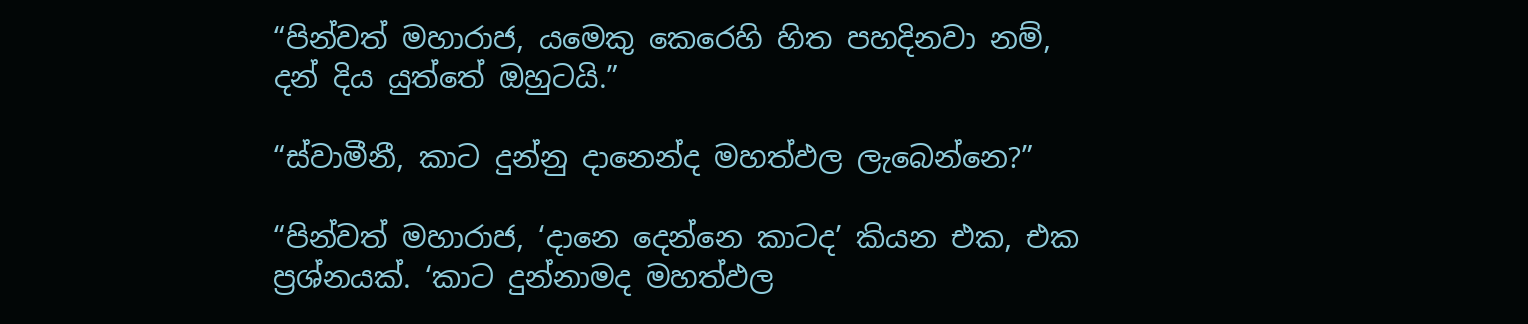“පින්වත් මහාරාජ, යමෙකු කෙරෙහි හිත පහදිනවා නම්, දන් දිය යුත්තේ ඔහුටයි.”

“ස්වාමීනී, කාට දුන්නු දානෙන්ද මහත්ඵල ලැබෙන්නෙ?”

“පින්වත් මහාරාජ, ‘දානෙ දෙන්නෙ කාටද’ කියන එක, එක ප්‍රශ්නයක්. ‘කාට දුන්නාමද මහත්ඵල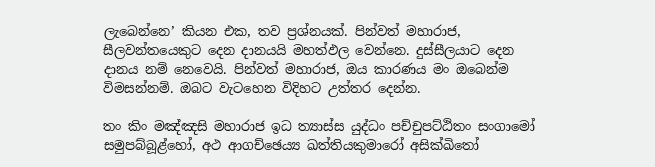ලැබෙන්නෙ’ කියන එක, තව ප්‍රශ්නයක්. පින්වත් මහාරාජ, සීලවන්තයෙකුට දෙන දානයයි මහත්ඵල වෙන්නෙ. දුස්සීලයාට දෙන දානය නම් නෙවෙයි. පින්වත් මහාරාජ, ඔය කාරණය මං ඔබෙන්ම විමසන්නම්. ඔබට වැටහෙන විදිහට උත්තර දෙන්න.

තං කිං මඤ්‌ඤසි මහාරාජ ඉධ ත්‍යාස්‌ස යුද්‌ධං පච්‌චුපට්‌ඨිතං සංගාමෝ සමුපබ්බූළ්හෝ, අථ ආගච්‌ඡෙය්‍ය ඛත්‌තියකුමාරෝ අසික්‌ඛිතෝ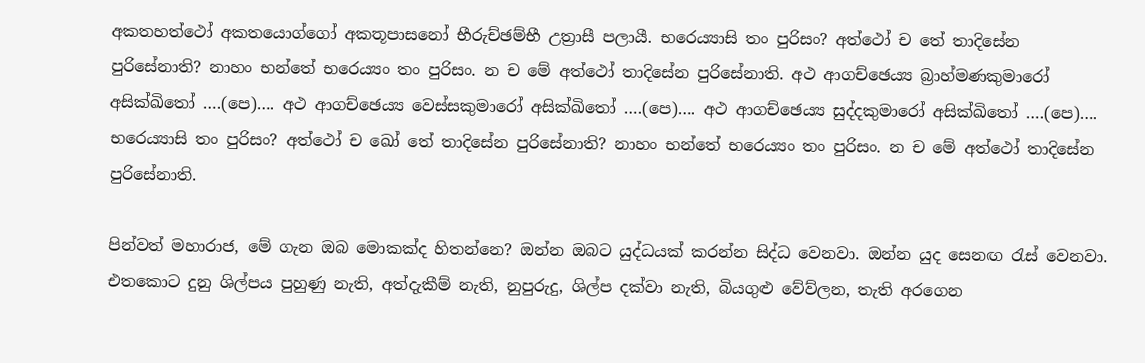අකතහත්‌ථෝ අකතයොග්‌ගෝ අකතූපාසනෝ භීරුච්ඡම්‌භී උත්‍රාසී පලායී. භරෙය්‍යාසි තං පුරිසං? අත්‌ථෝ ච තේ තාදිසේන පුරිසේනාති? නාහං භන්තේ භරෙය්‍යං තං පුරිසං. න ච මේ අත්‌ථෝ තාදිසේන පුරිසේනාති. අථ ආගච්‌ඡෙය්‍ය බ්‍රාහ්‌මණකුමාරෝ අසික්‌ඛිතෝ ….(පෙ)…. අථ ආගච්‌ඡෙය්‍ය වෙස්‌සකුමාරෝ අසික්‌ඛිතෝ ….(පෙ)…. අථ ආගච්‌ඡෙය්‍ය සුද්‌දකුමාරෝ අසික්‌ඛිතෝ ….(පෙ)…. භරෙය්‍යාසි තං පුරිසං? අත්‌ථෝ ච ඛෝ තේ තාදිසේන පුරිසේනාති? නාහං භන්තේ භරෙය්‍යං තං පුරිසං. න ච මේ අත්ථෝ තාදිසේන පුරිසේනාති.

පින්වත් මහාරාජ, මේ ගැන ඔබ මොකක්ද හිතන්නෙ? ඔන්න ඔබට යුද්ධයක් කරන්න සිද්ධ වෙනවා. ඔන්න යුද සෙනඟ රැස් වෙනවා. එතකොට දුනු ශිල්පය පුහුණු නැති, අත්දැකීම් නැති, නුපුරුදු, ශිල්ප දක්වා නැති, බියගුළු වේව්ලන, තැති අරගෙන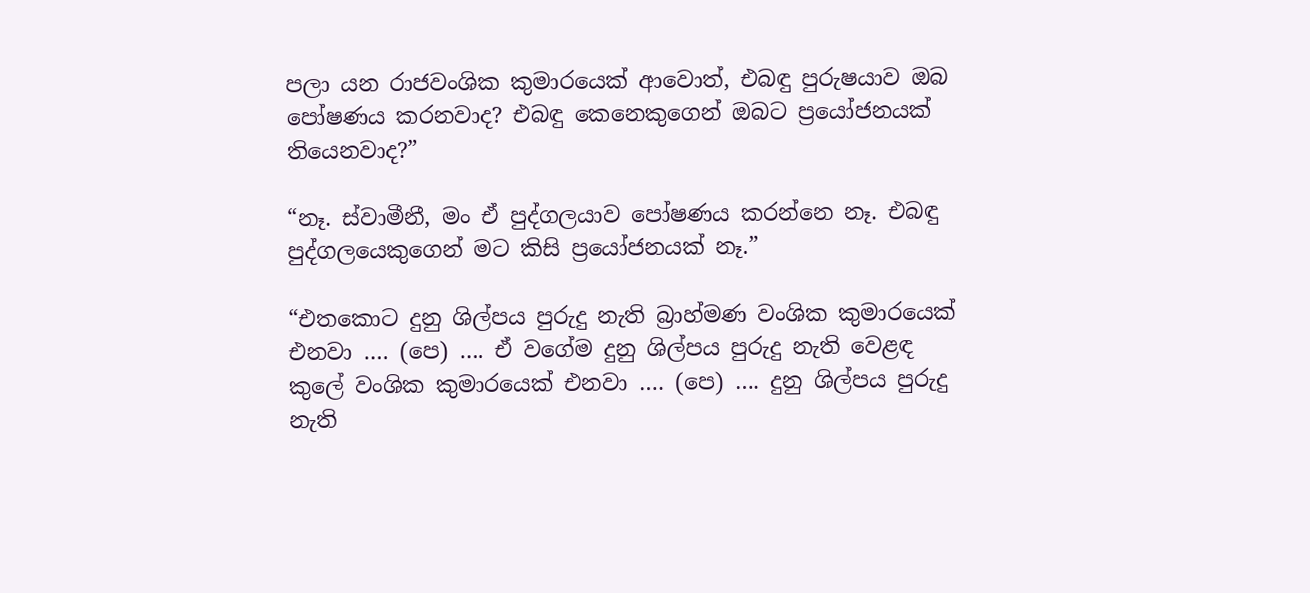පලා යන රාජවංශික කුමාරයෙක් ආවොත්, එබඳු පුරුෂයාව ඔබ පෝෂණය කරනවාද? එබඳු කෙනෙකුගෙන් ඔබට ප්‍රයෝජනයක් තියෙනවාද?”

“නෑ. ස්වාමීනී, මං ඒ පුද්ගලයාව පෝෂණය කරන්නෙ නෑ. එබඳු පුද්ගලයෙකුගෙන් මට කිසි ප්‍රයෝජනයක් නෑ.”

“එතකොට දුනු ශිල්පය පුරුදු නැති බ්‍රාහ්මණ වංශික කුමාරයෙක් එනවා …. (පෙ) …. ඒ වගේම දුනු ශිල්පය පුරුදු නැති වෙළඳ කුලේ වංශික කුමාරයෙක් එනවා …. (පෙ) …. දුනු ශිල්පය පුරුදු නැති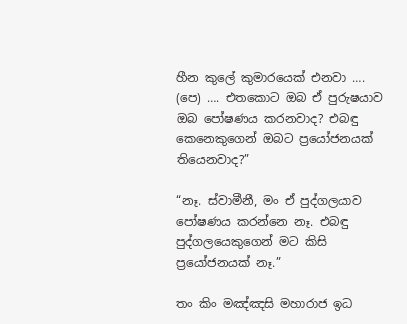හීන කුලේ කුමාරයෙක් එනවා …. (පෙ) …. එතකොට ඔබ ඒ පුරුෂයාව ඔබ පෝෂණය කරනවාද? එබඳු කෙනෙකුගෙන් ඔබට ප්‍රයෝජනයක් තියෙනවාද?”

“නෑ. ස්වාමීනී, මං ඒ පුද්ගලයාව පෝෂණය කරන්නෙ නෑ. එබඳු පුද්ගලයෙකුගෙන් මට කිසි ප්‍රයෝජනයක් නෑ.”

තං කිං මඤ්‌ඤසි මහාරාජ ඉධ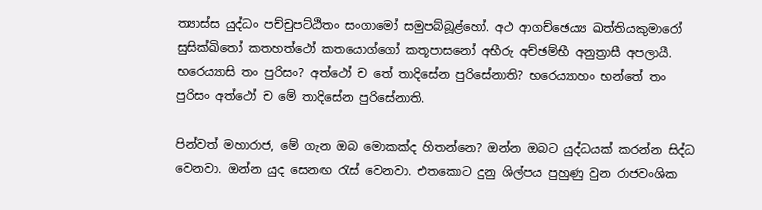ත්‍යාස්‌ස යුද්‌ධං පච්‌චුපට්‌ඨිතං සංගාමෝ සමුපබ්බූළ්හෝ. අථ ආගච්‌ඡෙය්‍ය ඛත්‌තියකුමාරෝ සුසික්‌ඛිතෝ කතහත්‌ථෝ කතයොග්‌ගෝ කතූපාසනෝ අභීරු අච්‌ඡම්‌භී අනුත්‍රාසී අපලායී. භරෙය්‍යාසි තං පුරිසං? අත්‌ථෝ ච තේ තාදිසේන පුරිසේනාති? භරෙය්‍යාහං භන්තේ තං පුරිසං අත්‌ථෝ ච මේ තාදිසේන පුරිසේනාති.

පින්වත් මහාරාජ, මේ ගැන ඔබ මොකක්ද හිතන්නෙ? ඔන්න ඔබට යුද්ධයක් කරන්න සිද්ධ වෙනවා. ඔන්න යුද සෙනඟ රැස් වෙනවා. එතකොට දුනු ශිල්පය පුහුණු වුන රාජවංශික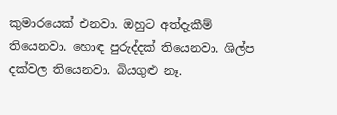කුමාරයෙක් එනවා. ඔහුට අත්දැකීම් තියෙනවා. හොඳ පුරුද්දක් තියෙනවා. ශිල්ප දක්වල තියෙනවා. බියගුළු නෑ.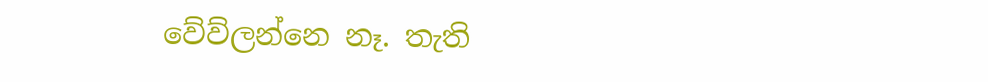වේව්ලන්නෙ නෑ. තැති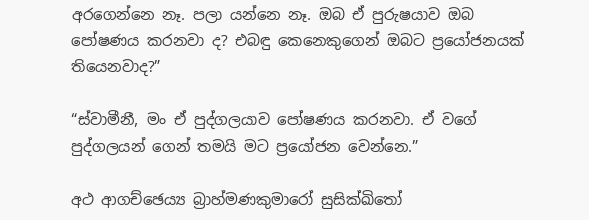අරගෙන්නෙ නෑ. පලා යන්නෙ නෑ. ඔබ ඒ පුරුෂයාව ඔබ පෝෂණය කරනවා ද? එබඳු කෙනෙකුගෙන් ඔබට ප්‍රයෝජනයක් තියෙනවාද?”

“ස්වාමීනී, මං ඒ පුද්ගලයාව පෝෂණය කරනවා. ඒ වගේ පුද්ගලයන් ගෙන් තමයි මට ප්‍රයෝජන වෙන්නෙ.”

අථ ආගච්‌ඡෙය්‍ය බ්‍රාහ්‌මණකුමාරෝ සුසික්ඛිතෝ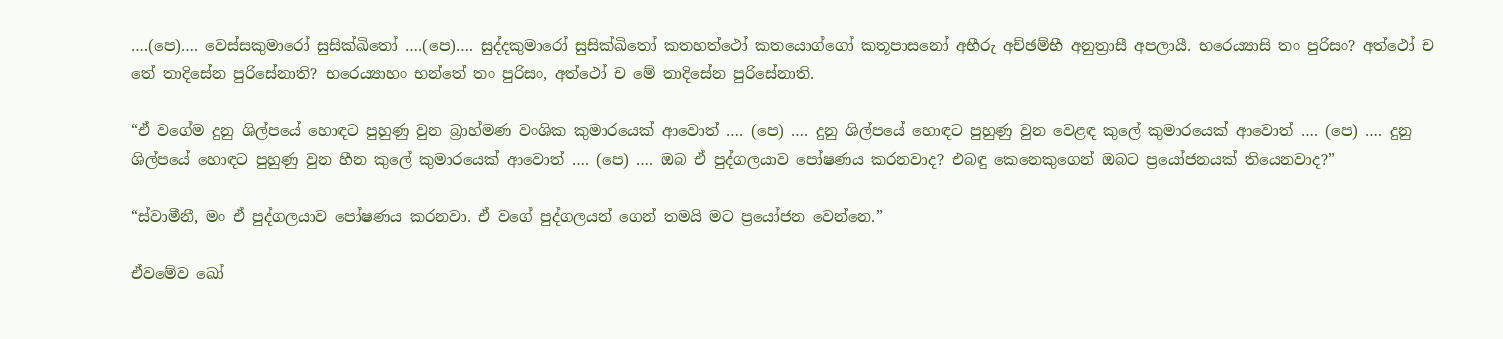….(පෙ)…. වෙස්‌සකුමාරෝ සුසික්ඛිතෝ ….(පෙ)…. සුද්‌දකුමාරෝ සුසික්‌ඛිතෝ කතහත්‌ථෝ කතයොග්‌ගෝ කතූපාසනෝ අභීරු අච්‌ඡම්‌භී අනුත්‍රාසී අපලායී. භරෙය්‍යාසි තං පුරිසං? අත්‌ථෝ ච තේ තාදිසේන පුරිසේනාති? භරෙය්‍යාහං භන්තේ තං පුරිසං, අත්‌ථෝ ච මේ තාදිසේන පුරිසේනාති.

“ඒ වගේම දුනු ශිල්පයේ හොඳට පුහුණු වුන බ්‍රාහ්මණ වංශික කුමාරයෙක් ආවොත් …. (පෙ) …. දුනු ශිල්පයේ හොඳට පුහුණු වුන වෙළඳ කුලේ කුමාරයෙක් ආවොත් …. (පෙ) …. දුනු ශිල්පයේ හොඳට පුහුණු වුන හීන කුලේ කුමාරයෙක් ආවොත් …. (පෙ) …. ඔබ ඒ පුද්ගලයාව පෝෂණය කරනවාද? එබඳු කෙනෙකුගෙන් ඔබට ප්‍රයෝජනයක් තියෙනවාද?”

“ස්වාමීනී, මං ඒ පුද්ගලයාව පෝෂණය කරනවා. ඒ වගේ පුද්ගලයන් ගෙන් තමයි මට ප්‍රයෝජන වෙන්නෙ.”

ඒවමේව ඛෝ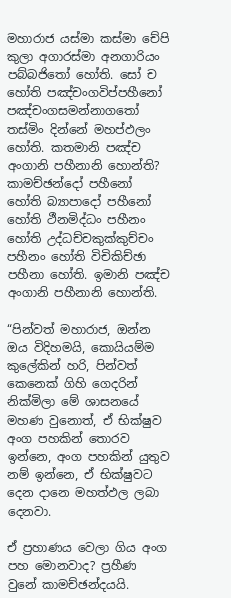මහාරාජ යස්‌මා කස්‌මා චේපි කුලා අගාරස්‌මා අනගාරියං පබ්‌බජිතෝ හෝති. සෝ ච හෝති පඤ්‌චංගවිප්‌පහීනෝ පඤ්‌චංගසමන්‌නාගතෝ තස්‌මිං දින්‌නේ මහප්‌ඵලං හෝති. කතමානි පඤ්‌ච අංගානි පහීනානි හොන්‌ති? කාමච්‌ඡන්‌දෝ පහීනෝ හෝති බ්‍යාපාදෝ පහීනෝ හෝති ථීනමිද්‌ධං පහීනං හෝති උද්‌ධච්‌චකුක්‌කුච්‌චං පහීනං හෝති විචිකිච්‌ඡා පහීනා හෝති. ඉමානි පඤ්‌ච අං‌ගානි පහීනානි හොන්‌ති.

“පින්වත් මහාරාජ, ඔන්න ඔය විදිහමයි, කොයියම්ම කුලේකින් හරි, පින්වත් කෙනෙක් ගිහි ගෙදරින් නික්මිලා මේ ශාසනයේ මහණ වුනොත්, ඒ භික්ෂුව අංග පහකින් තොරව ඉන්නෙ, අංග පහකින් යුතුව නම් ඉන්නෙ, ඒ භික්ෂුවට දෙන දානෙ මහත්ඵල ලබා දෙනවා.

ඒ ප්‍රහාණය වෙලා ගිය අංග පහ මොනවාද? ප්‍රහීණ වුනේ කාමච්ඡන්දයයි.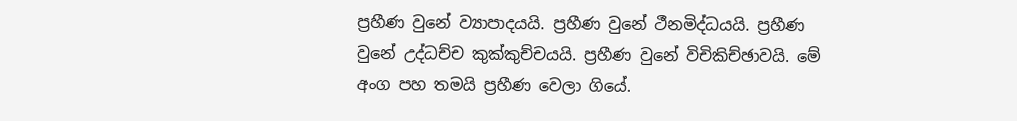ප්‍රහීණ වුනේ ව්‍යාපාදයයි. ප්‍රහීණ වුනේ ථීනමිද්ධයයි. ප්‍රහීණ වුනේ උද්ධච්ච කුක්කුච්චයයි. ප්‍රහීණ වුනේ විචිකිච්ඡාවයි. මේ අංග පහ තමයි ප්‍රහීණ වෙලා ගියේ.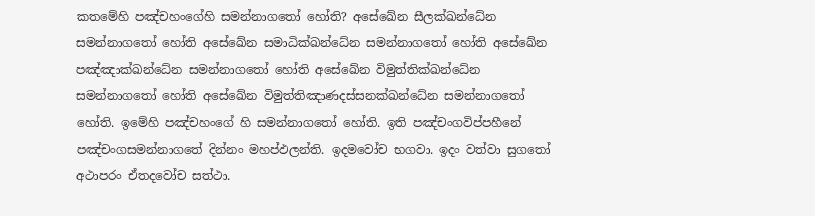කතමේහි පඤ්‌චහංගේහි සමන්‌නාගතෝ හෝති? අසේඛේන සීලක්‌ඛන්‌ධේන සමන්‌නාගතෝ හෝති අසේ‌ඛේන සමාධික්‌ඛන්‌ධේන සමන්‌නාගතෝ හෝති අසේඛේන පඤ්‌ඤාක්‌ඛන්‌ධේන සමන්‌නාගතෝ හෝති අසේඛේන විමුත්‌තික්‌ඛන්‌ධේන සමන්‌නාගතෝ හෝති අසේඛේන විමුත්‌තිඤාණදස්‌සනක්‌ඛන්‌ධේන සමන්‌නාගතෝ හෝති. ඉමේහි පඤ්‌චහං‌ගේ හි සමන්‌නාගතෝ හෝති. ඉති පඤ්‌චං‌ගවිප්‌පහීනේ පඤ්‌චංගසමන්‌නාගතේ දින්‌නං මහප්‌ඵලන්‌ති. ඉදමවෝච භගවා. ඉදං වත්වා සුගතෝ අථාපරං ඒතදවෝච සත්ථා.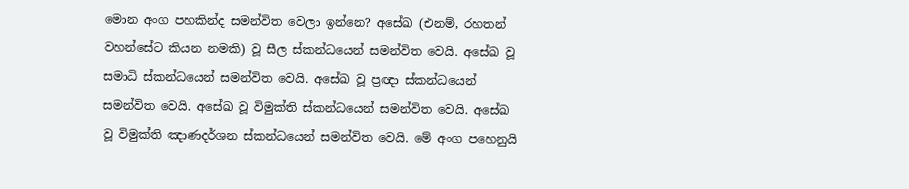මොන අංග පහකින්ද සමන්විත වෙලා ඉන්නෙ? අසේඛ (එනම්, රහතන් වහන්සේට කියන නමකි) වූ සීල ස්කන්ධයෙන් සමන්විත වෙයි. අසේඛ වූ සමාධි ස්කන්ධයෙන් සමන්විත වෙයි. අසේඛ වූ ප්‍රඥා ස්කන්ධයෙන් සමන්විත වෙයි. අසේඛ වූ විමුක්ති ස්කන්ධයෙන් සමන්විත වෙයි. අසේඛ වූ විමුක්ති ඤාණදර්ශන ස්කන්ධයෙන් සමන්විත වෙයි. මේ අංග පහෙනුයි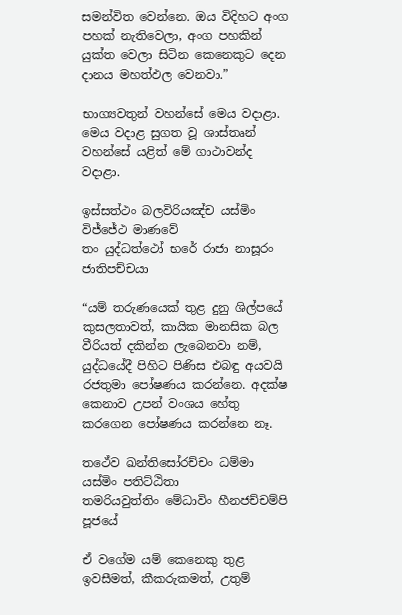සමන්විත වෙන්නෙ. ඔය විදිහට අංග පහක් නැතිවෙලා, අංග පහකින් යුක්ත වෙලා සිටින කෙනෙකුට දෙන දානය මහත්ඵල වෙනවා.”

භාග්‍යවතුන් වහන්සේ මෙය වදාළා. මෙය වදාළ සුගත වූ ශාස්තෘන් වහන්සේ යළිත් මේ ගාථාවන්ද වදාළා.

ඉස්‌සත්‌ථං බලවිරියඤ්‌ච යස්‌මිං විජ්‌ජේථ මාණවේ
තං යුද්‌ධත්‌ථෝ භරේ රාජා නාසූරං ජාතිපච්‌චයා

“යම් තරුණයෙක් තුළ දුනු ශිල්පයේ කුසලතාවත්, කායික මානසික බල වීරියත් දකින්න ලැබෙනවා නම්, යුද්ධයේදී පිහිට පිණිස එබඳු අයවයි රජතුමා පෝෂණය කරන්නෙ. අදක්ෂ කෙනාව උපන් වංශය හේතු කරගෙන පෝෂණය කරන්නෙ නෑ.

තථේව ඛන්‌තිසෝරච්‌චං ධම්‌මා යස්‌මිං පතිට්‌ඨිතා
තමරියවුත්‌තිං මේධාවිං හීනජච්‌චම්‌පි පූජයේ

ඒ වගේම යම් කෙනෙකු තුළ ඉවසීමත්, කීකරුකමත්, උතුම්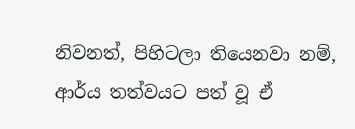නිවනත්, පිහිටලා තියෙනවා නම්, ආර්ය තත්වයට පත් වූ ඒ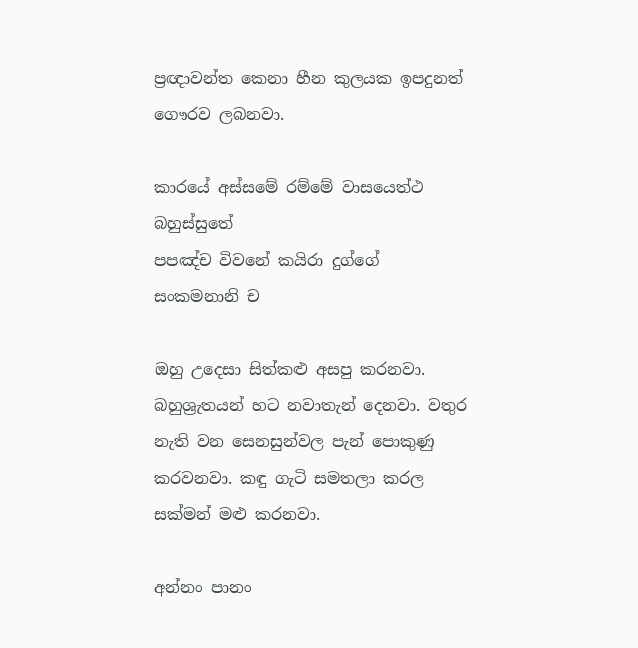ප්‍රඥාවන්ත කෙනා හීන කුලයක ඉපදුනත් ගෞරව ලබනවා.

කාරයේ අස්‌සමේ රම්‌මේ වාසයෙත්‌ථ බහුස්‌සුතේ
පපඤ්‌ච විවනේ කයිරා දුග්‌ගේ සංකමනානි ච

ඔහු උදෙසා සිත්කළු අසපු කරනවා. බහුශ්‍රැතයන් හට නවාතැන් දෙනවා. වතුර නැති වන සෙනසුන්වල පැන් පොකුණු කරවනවා. කඳු ගැටි සමතලා කරල සක්මන් මළු කරනවා.

අන්‌නං පානං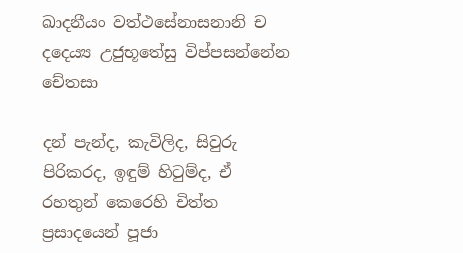ඛාදනීයං වත්‌ථසේනාසනානි ච
දදෙය්‍ය උජුභූතේසු විප්‌පසන්‌නේන චේතසා

දන් පැන්ද, කැවිලිද, සිවුරු පිරිකරද, ඉඳුම් හිටුම්ද, ඒ රහතුන් කෙරෙහි චිත්ත ප්‍රසාදයෙන් පූජා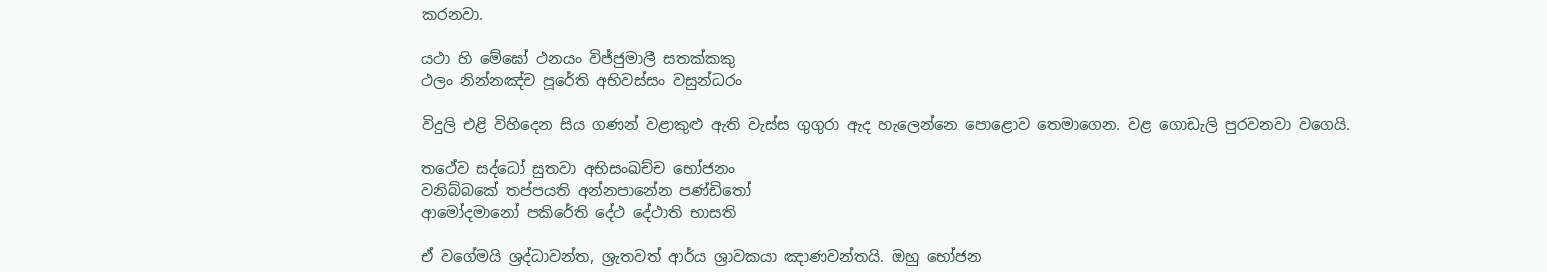කරනවා.

යථා හි මේඝෝ ථනයං විජ්‌ජුමාලී සතක්‌කකු
ථලං නින්‌නඤ්‌ච පූරේති අභිවස්‌සං වසුන්‌ධරං

විදුලි එළි විහිදෙන සිය ගණන් වළාකුළු ඇති වැස්ස ගුගුරා ඇද හැලෙන්නෙ පොළොව තෙමාගෙන. වළ ගොඩැලි පුරවනවා වගෙයි.

තථේව සද්‌ධෝ සුතවා අභිසං‌ඛච්‌ච භෝජනං
වනිබ්‌බකේ තප්‌පයති අන්‌නපානේන පණ්‌ඩිතෝ
ආමෝදමානෝ පකිරේති දේථ දේථාති භාසති

ඒ වගේමයි ශ්‍රද්ධාවන්ත, ශ්‍රැතවත් ආර්ය ශ්‍රාවකයා ඤාණවන්තයි. ඔහු භෝජන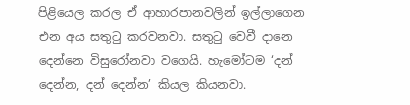පිළියෙල කරල ඒ ආහාරපානවලින් ඉල්ලාගෙන එන අය සතුටු කරවනවා. සතුටු වෙවී දානෙ දෙන්නෙ විසුරෝනවා වගෙයි. හැමෝටම ‘දන් දෙන්න, දන් දෙන්න’ කියල කියනවා.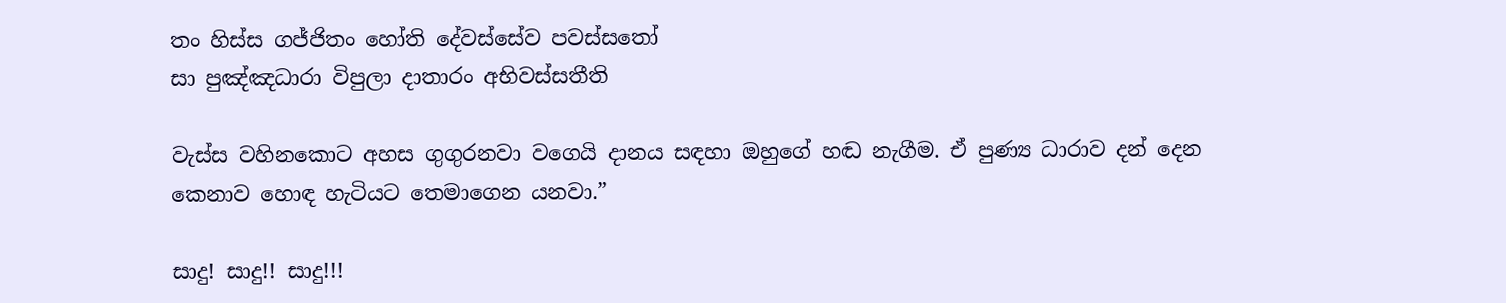තං හිස්‌ස ගජ්‌ජිතං හෝති දේවස්‌සේව පවස්‌සතෝ
සා පුඤ්‌ඤධාරා විපුලා දාතාරං අභිවස්‌සතීති

වැස්ස වහිනකොට අහස ගුගුරනවා වගෙයි දානය සඳහා ඔහුගේ හඬ නැගීම. ඒ පුණ්‍ය ධාරාව දන් දෙන කෙනාව හොඳ හැටියට තෙමාගෙන යනවා.”

සාදු! සාදු!! සාදු!!!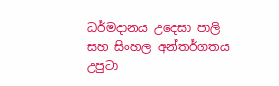ධර්මදානය උදෙසා පාලි සහ සිංහල අන්තර්ගතය උපුටා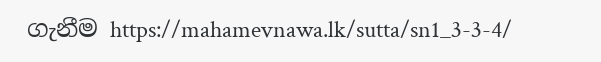ගැනීම https://mahamevnawa.lk/sutta/sn1_3-3-4/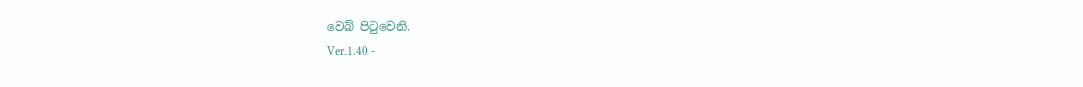වෙබ් පිටුවෙනි.
Ver.1.40 -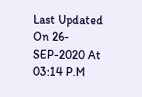Last Updated On 26-SEP-2020 At 03:14 P.M